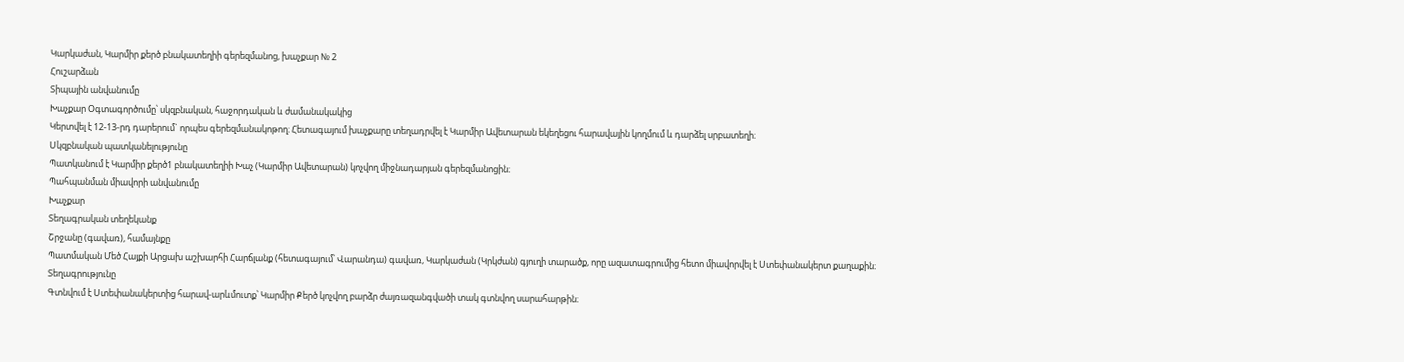Կարկաժան, Կարմիր քերծ բնակատեղիի գերեզմանոց, խաչքար № 2
Հուշարձան
Տիպային անվանումը
Խաչքար Օգտագործումը՝ սկզբնական, հաջորդական և ժամանակակից
Կերտվել է 12-13-րդ դարերում` որպես գերեզմանակոթող։ Հետագայում խաչքարը տեղադրվել է Կարմիր Ավետարան եկեղեցու հարավային կողմում և դարձել սրբատեղի։
Սկզբնական պատկանելությունը
Պատկանում է Կարմիր քերծ1 բնակատեղիի Խաչ (Կարմիր Ավետարան) կոչվող միջնադարյան գերեզմանոցին։
Պահպանման միավորի անվանումը
Խաչքար
Տեղագրական տեղեկանք
Շրջանը (գավառ), համայնքը
Պատմական Մեծ Հայքի Արցախ աշխարհի Հարճլանք (հետագայում՝ Վարանդա) գավառ, Կարկաժան (Կրկժան) գյուղի տարածք, որը ազատագրումից հետո միավորվել է Ստեփանակերտ քաղաքին։
Տեղագրությունը
Գտնվում է Ստեփանակերտից հարավ-արևմուտք՝ Կարմիր Քերծ կոչվող բարձր ժայռազանգվածի տակ գտնվող սարահարթին։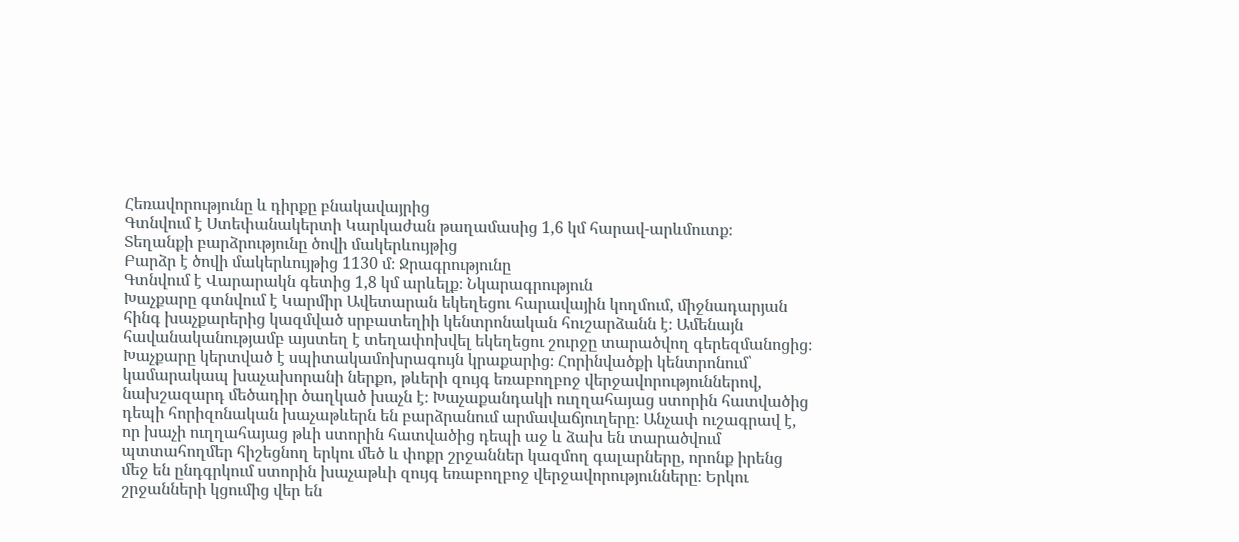Հեռավորությունը և դիրքը բնակավայրից
Գտնվում է Ստեփանակերտի Կարկաժան թաղամասից 1,6 կմ հարավ-արևմուտք։
Տեղանքի բարձրությունը ծովի մակերևույթից
Բարձր է ծովի մակերևույթից 1130 մ։ Ջրագրությունը
Գտնվում է Վարարակն գետից 1,8 կմ արևելք։ Նկարագրություն
Խաչքարը գտնվում է Կարմիր Ավետարան եկեղեցու հարավային կողմում, միջնադարյան հինգ խաչքարերից կազմված սրբատեղիի կենտրոնական հուշարձանն է։ Ամենայն հավանականությամբ այստեղ է տեղափոխվել եկեղեցու շուրջը տարածվող գերեզմանոցից։
Խաչքարը կերտված է սպիտակամոխրագույն կրաքարից։ Հորինվածքի կենտրոնում՝ կամարակապ խաչախորանի ներքո, թևերի զույգ եռաբողբոջ վերջավորություններով, նախշազարդ մեծադիր ծաղկած խաչն է։ Խաչաքանդակի ուղղահայաց ստորին հատվածից դեպի հորիզոնական խաչաթևերն են բարձրանում արմավաճյուղերը։ Անչափ ուշագրավ է, որ խաչի ուղղահայաց թևի ստորին հատվածից դեպի աջ և ձախ են տարածվում պտտահողմեր հիշեցնող երկու մեծ և փոքր շրջաններ կազմող գալարները, որոնք իրենց մեջ են ընդգրկում ստորին խաչաթևի զույգ եռաբողբոջ վերջավորությունները։ Երկու շրջանների կցումից վեր են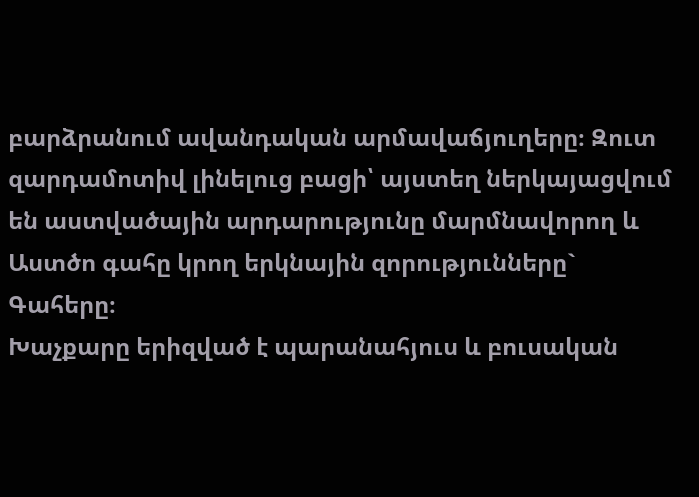բարձրանում ավանդական արմավաճյուղերը։ Զուտ զարդամոտիվ լինելուց բացի՝ այստեղ ներկայացվում են աստվածային արդարությունը մարմնավորող և Աստծո գահը կրող երկնային զորությունները` Գահերը։
Խաչքարը երիզված է պարանահյուս և բուսական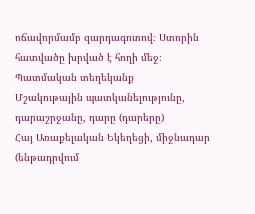ոճավորմամբ զարդագոտով։ Ստորին հատվածը խրված է հողի մեջ։
Պատմական տեղեկանք
Մշակութային պատկանելությունը, դարաշրջանը, դարը (դարերը)
Հայ Առաքելական Եկեղեցի, միջնադար (ենթադրվում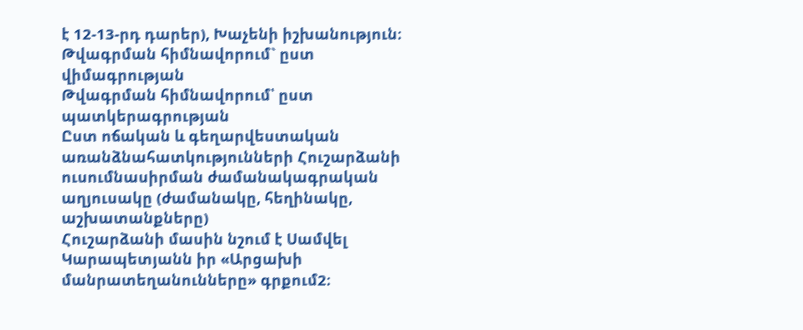է 12-13-րդ դարեր), Խաչենի իշխանություն։
Թվագրման հիմնավորում` ըստ վիմագրության
Թվագրման հիմնավորում՝ ըստ պատկերագրության
Ըստ ոճական և գեղարվեստական առանձնահատկությունների Հուշարձանի ուսումնասիրման ժամանակագրական աղյուսակը (ժամանակը, հեղինակը, աշխատանքները)
Հուշարձանի մասին նշում է Սամվել Կարապետյանն իր «Արցախի մանրատեղանունները» գրքում2։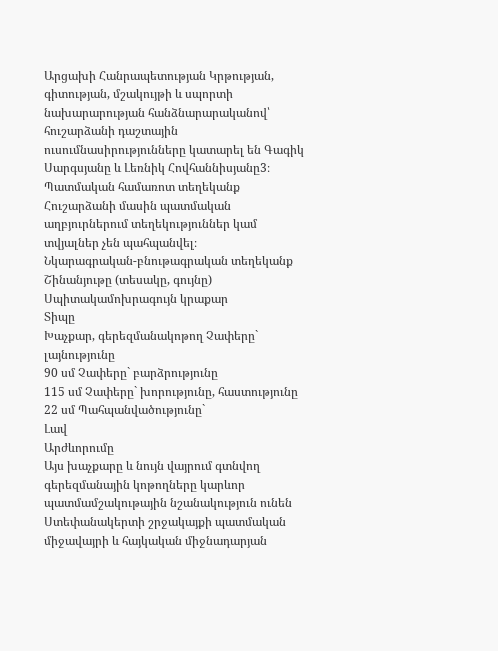Արցախի Հանրապետության Կրթության, գիտության, մշակույթի և սպորտի նախարարության հանձնարարականով՝ հուշարձանի դաշտային ուսումնասիրությունները կատարել են Գագիկ Սարգսյանը և Լեռնիկ Հովհաննիսյանը3։
Պատմական համառոտ տեղեկանք
Հուշարձանի մասին պատմական աղբյուրներում տեղեկություններ կամ տվյալներ չեն պահպանվել։
Նկարագրական-բնութագրական տեղեկանք
Շինանյութը (տեսակը, գույնը)
Սպիտակամոխրագույն կրաքար
Տիպը
Խաչքար, գերեզմանակոթող Չափերը` լայնությունը
90 սմ Չափերը` բարձրությունը
115 սմ Չափերը` խորությունը, հաստությունը
22 սմ Պահպանվածությունը`
Լավ
Արժևորումը
Այս խաչքարը և նույն վայրում գտնվող գերեզմանային կոթողները կարևոր պատմամշակութային նշանակություն ունեն Ստեփանակերտի շրջակայքի պատմական միջավայրի և հայկական միջնադարյան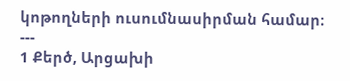կոթողների ուսումնասիրման համար։ ---
1 Քերծ, Արցախի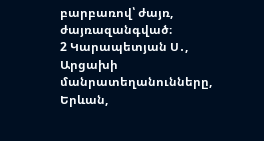բարբառով՝ ժայռ, ժայռազանգված։
2 Կարապետյան Ս․, Արցախի մանրատեղանունները, Երևան,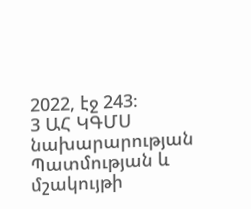2022, էջ 243։
3 ԱՀ ԿԳՄՍ նախարարության Պատմության և մշակույթի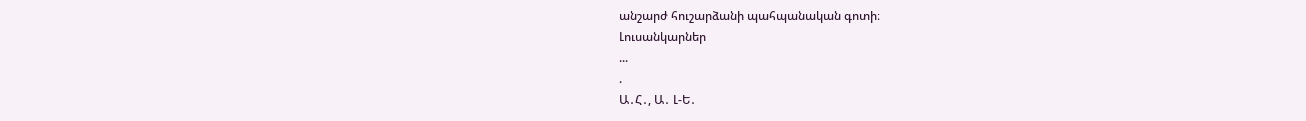անշարժ հուշարձանի պահպանական գոտի։
Լուսանկարներ
...
.
Ա․Հ․, Ա․ Լ-Ե․